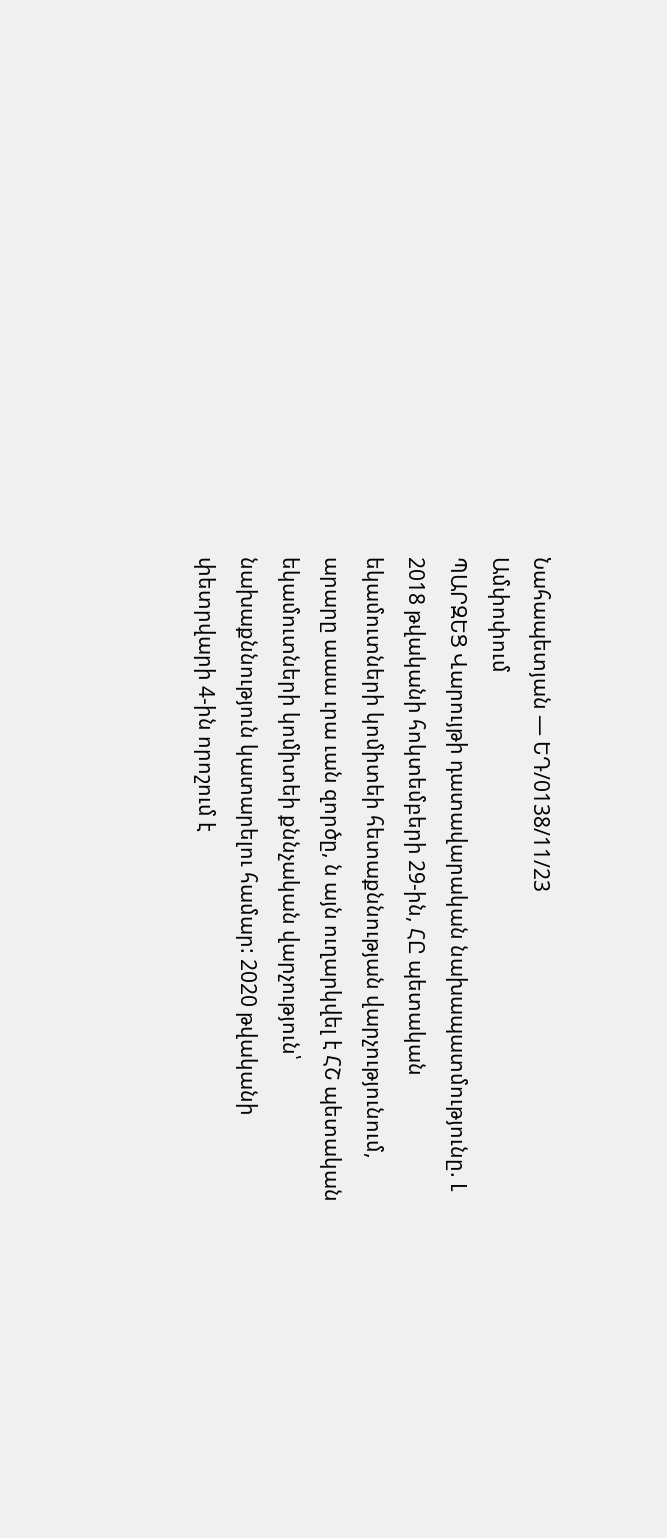Նահապետյան — ԵԴ/0138/11/23
Ամփոփում
ՊԱՐԶԵՑ Վարույթի դատավարական նախապատմությունը. Լ 2018 թվականի հոկտեմբերի 29-ին, ՀԸ պետական եկամուտների կոմիտեի հետաքննության վարչությունում, արարը աաա ւրա ւան զործը, ն այն ուղարկվել է ՀՇ պետական եկամուտների կոմիտեի քննչական վարչություն՝ նախաքննություն կատարելու համար: 2020 թվականի փետրվարի 4-ին որոշում է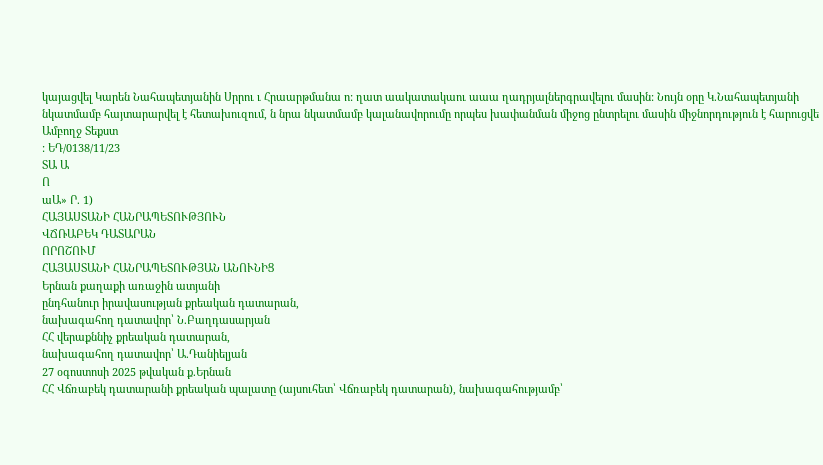կայացվել Կարեն Նահապետյանին Սրրու ւ Հրաարթմանա ո: ղատ աակատակաու աաա ղադրյալներգրավելու մասին: Նույն օրը Կ.Նահապետյանի նկատմամբ հայտարարվել է հետախուզում, ն նրա նկատմամբ կալանավորումը որպես խափանման միջոց ընտրելու մասին միջնորդություն է հարուցվե
Ամբողջ Տեքստ
: ԵԴ/0138/11/23
ՏԱ Ա
Ո
աԱ» Ր. 1)
ՀԱՅԱՍՏԱՆԻ ՀԱՆՐԱՊԵՏՈՒԹՅՈՒՆ
ՎՃՌԱԲԵԿ ԴԱՏԱՐԱՆ
ՈՐՈՇՈՒՄ
ՀԱՅԱՍՏԱՆԻ ՀԱՆՐԱՊԵՏՈՒԹՅԱՆ ԱՆՈՒՆԻՑ
Երնան քաղաքի առաջին ատյանի
ընդհանուր իրավասության քրեական դատարան,
նախագահող դատավոր՝ Ն.Բաղդասարյան
ՀՀ վերաքննիչ քրեական դատարան,
նախագահող դատավոր՝ Ա.Դանիելյան
27 օգոստոսի 2025 թվական ք.Երնան
ՀՀ Վճռաբեկ դատարանի քրեական պալատը (այսուհետ՝ Վճռաբեկ դատարան), նախագահությամբ՝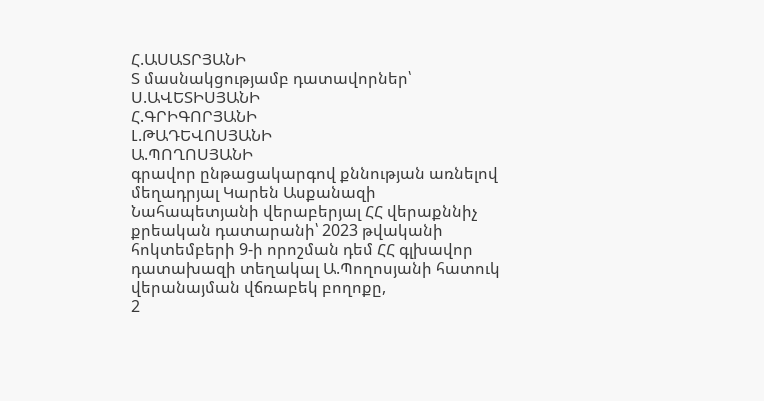Հ.ԱՍԱՏՐՅԱՆԻ
Տ մասնակցությամբ դատավորներ՝ Ս.ԱՎԵՏԻՍՅԱՆԻ
Հ.ԳՐԻԳՈՐՅԱՆԻ
Լ.ԹԱԴԵՎՈՍՅԱՆԻ
Ա.ՊՈՂՈՍՅԱՆԻ
գրավոր ընթացակարգով քննության առնելով մեղադրյալ Կարեն Ասքանազի Նահապետյանի վերաբերյալ ՀՀ վերաքննիչ քրեական դատարանի՝ 2023 թվականի հոկտեմբերի 9-ի որոշման դեմ ՀՀ գլխավոր դատախազի տեղակալ Ա.Պողոսյանի հատուկ վերանայման վճռաբեկ բողոքը,
2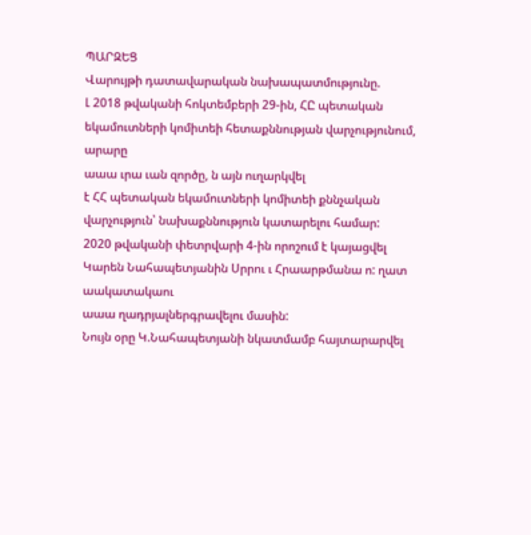ՊԱՐԶԵՑ
Վարույթի դատավարական նախապատմությունը.
Լ 2018 թվականի հոկտեմբերի 29-ին, ՀԸ պետական եկամուտների կոմիտեի հետաքննության վարչությունում, արարը
աաա ւրա ւան զործը, ն այն ուղարկվել
է ՀՀ պետական եկամուտների կոմիտեի քննչական վարչություն՝ նախաքննություն կատարելու համար:
2020 թվականի փետրվարի 4-ին որոշում է կայացվել Կարեն Նահապետյանին Սրրու ւ Հրաարթմանա ո: ղատ աակատակաու
աաա ղադրյալներգրավելու մասին:
Նույն օրը Կ.Նահապետյանի նկատմամբ հայտարարվել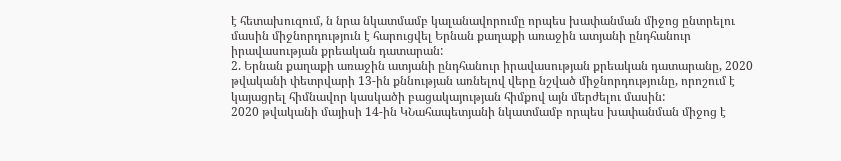է հետախուզում, ն նրա նկատմամբ կալանավորումը որպես խափանման միջոց ընտրելու մասին միջնորդություն է հարուցվել Երնան քաղաքի առաջին ատյանի ընդհանուր իրավասության քրեական դատարան:
2. Երնան քաղաքի առաջին ատյանի ընդհանուր իրավասության քրեական դատարանը, 2020 թվականի փետրվարի 13-ին քննության առնելով վերը նշված միջնորդությունը, որոշում է կայացրել հիմնավոր կասկածի բացակայության հիմքով այն մերժելու մասին:
2020 թվականի մայիսի 14-ին ԿՆահապետյանի նկատմամբ որպես խափանման միջոց է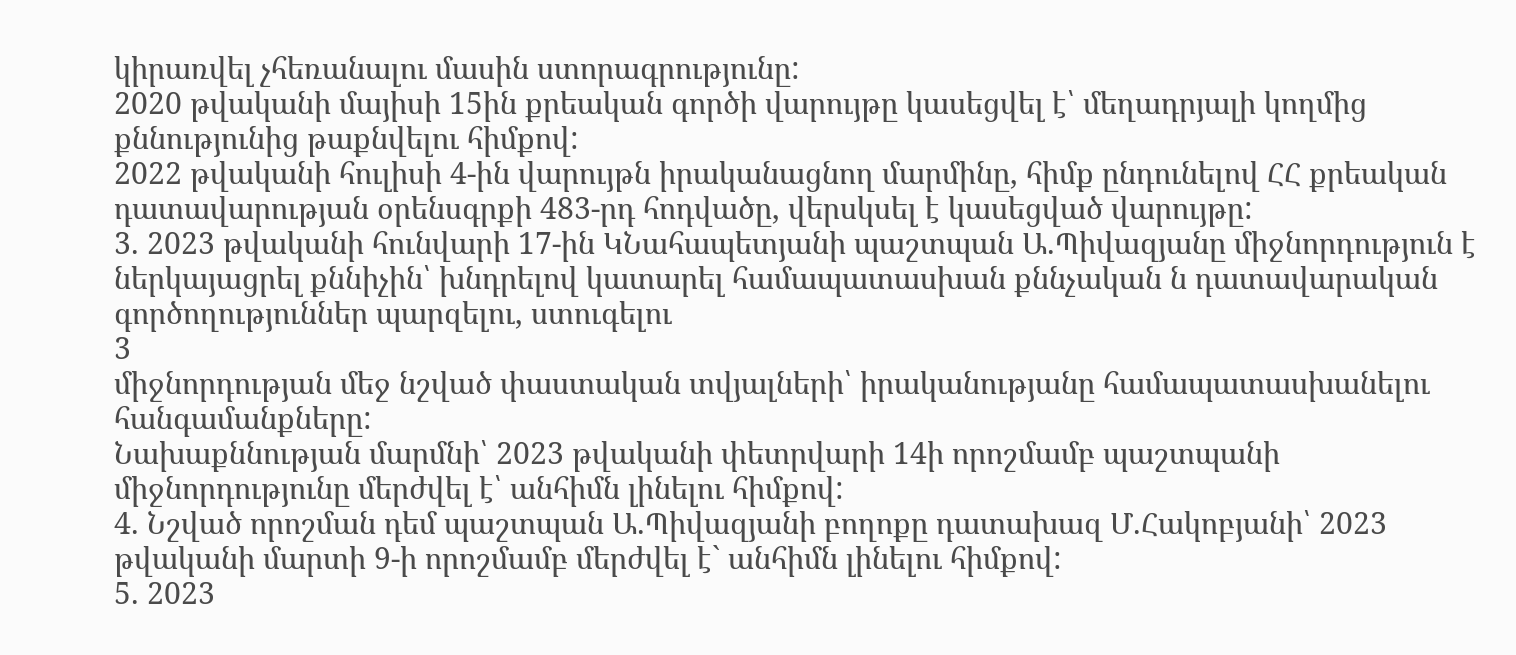կիրառվել չհեռանալու մասին ստորագրությունը:
2020 թվականի մայիսի 15ին քրեական գործի վարույթը կասեցվել է՝ մեղադրյալի կողմից քննությունից թաքնվելու հիմքով:
2022 թվականի հուլիսի 4-ին վարույթն իրականացնող մարմինը, հիմք ընդունելով ՀՀ քրեական դատավարության օրենսգրքի 483-րդ հոդվածը, վերսկսել է կասեցված վարույթը:
3. 2023 թվականի հունվարի 17-ին ԿՆահապետյանի պաշտպան Ա.Պիվազյանը միջնորդություն է ներկայացրել քննիչին՝ խնդրելով կատարել համապատասխան քննչական ն դատավարական գործողություններ պարզելու, ստուգելու
3
միջնորդության մեջ նշված փաստական տվյալների՝ իրականությանը համապատասխանելու հանգամանքները:
Նախաքննության մարմնի՝ 2023 թվականի փետրվարի 14ի որոշմամբ պաշտպանի միջնորդությունը մերժվել է՝ անհիմն լինելու հիմքով:
4. Նշված որոշման դեմ պաշտպան Ա.Պիվազյանի բողոքը դատախազ Մ.Հակոբյանի՝ 2023 թվականի մարտի 9-ի որոշմամբ մերժվել է` անհիմն լինելու հիմքով:
5. 2023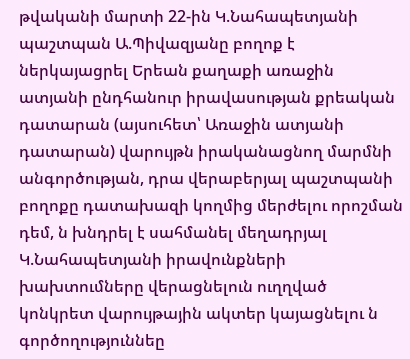թվականի մարտի 22-ին Կ.Նահապետյանի պաշտպան Ա.Պիվազյանը բողոք է ներկայացրել Երեան քաղաքի առաջին ատյանի ընդհանուր իրավասության քրեական դատարան (այսուհետ՝ Առաջին ատյանի դատարան) վարույթն իրականացնող մարմնի անգործության, դրա վերաբերյալ պաշտպանի բողոքը դատախազի կողմից մերժելու որոշման դեմ, ն խնդրել է սահմանել մեղադրյալ Կ.Նահապետյանի իրավունքների խախտումները վերացնելուն ուղղված կոնկրետ վարույթային ակտեր կայացնելու ն գործողություննեը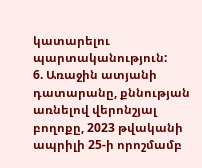կատարելու պարտականություն:
6. Առաջին ատյանի դատարանը, քննության առնելով վերոնշյալ բողոքը, 2023 թվականի ապրիլի 25-ի որոշմամբ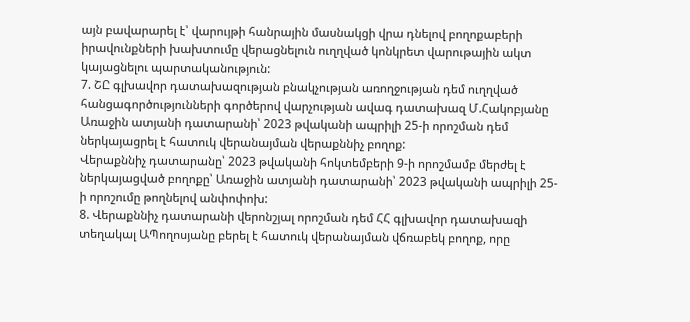այն բավարարել է՝ վարույթի հանրային մասնակցի վրա դնելով բողոքաբերի իրավունքների խախտումը վերացնելուն ուղղված կոնկրետ վարութային ակտ կայացնելու պարտականություն:
7. ՇԸ գլխավոր դատախազության բնակչության առողջության դեմ ուղղված հանցագործությունների գործերով վարչության ավագ դատախազ Մ.Հակոբյանը Առաջին ատյանի դատարանի՝ 2023 թվականի ապրիլի 25-ի որոշման դեմ ներկայացրել է հատուկ վերանայման վերաքննիչ բողոք:
Վերաքննիչ դատարանը՝ 2023 թվականի հոկտեմբերի 9-ի որոշմամբ մերժել է ներկայացված բողոքը՝ Առաջին ատյանի դատարանի՝ 2023 թվականի ապրիլի 25-ի որոշումը թողնելով անփոփոխ:
8. Վերաքննիչ դատարանի վերոնշյալ որոշման դեմ ՀՀ գլխավոր դատախազի տեղակալ ԱՊողոսյանը բերել է հատուկ վերանայման վճռաբեկ բողոք, որը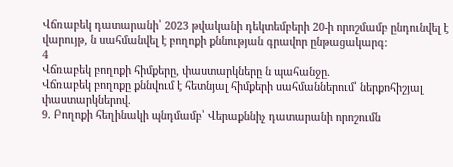Վճռաբեկ դատարանի՝ 2023 թվականի դեկտեմբերի 20-ի որոշմամբ ընդունվել է վարույթ, ն սահմանվել է բողոքի քննության գրավոր ընթացակարգ:
4
Վճռաբեկ բողոքի հիմքերը, փաստարկները ն պահանջը.
Վճռաբեկ բողոքը քննվում է հետնյալ հիմքերի սահմաններում՝ ներքոհիշյալ փաստարկներով.
9. Բողոքի հեղինակի պնդմամբ՝ Վերաքննիչ դատարանի որոշումն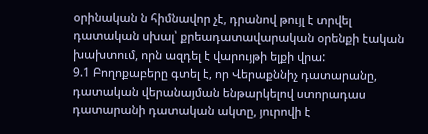օրինական ն հիմնավոր չէ, դրանով թույլ է տրվել դատական սխալ՝ քրեադատավարական օրենքի էական խախտում, որն ազդել է վարույթի ելքի վրա:
9.1 Բողոքաբերը գտել է, որ Վերաքննիչ դատարանը, դատական վերանայման ենթարկելով ստորադաս դատարանի դատական ակտը, յուրովի է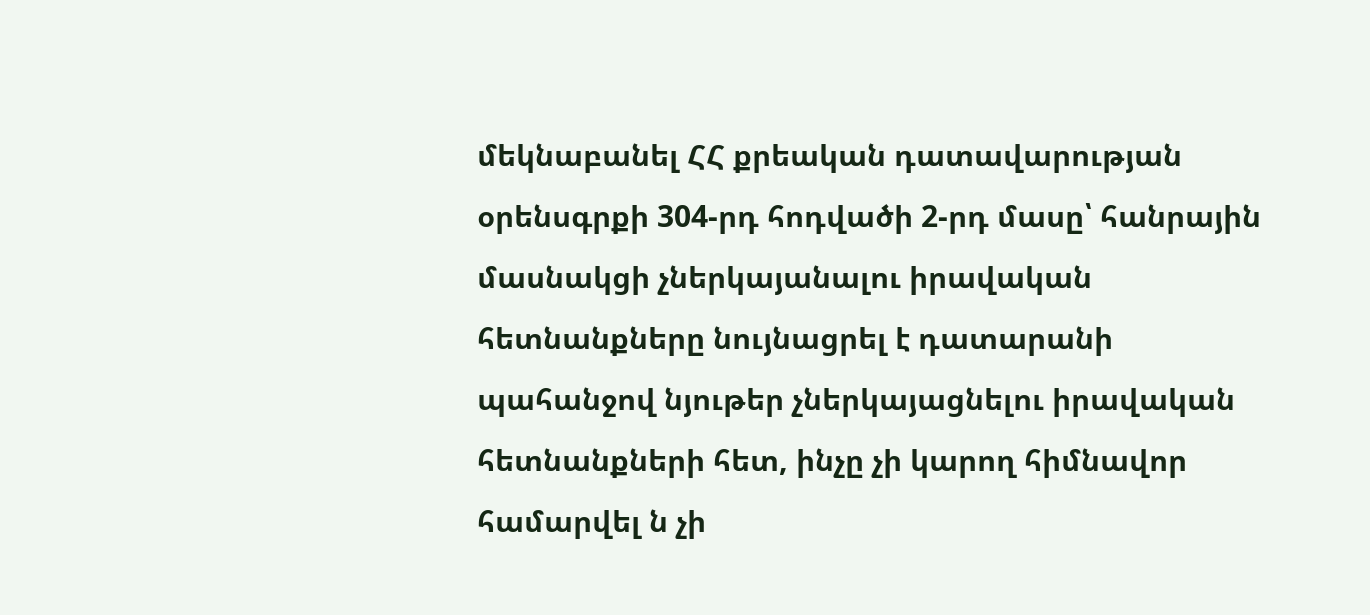մեկնաբանել ՀՀ քրեական դատավարության օրենսգրքի 304-րդ հոդվածի 2-րդ մասը՝ հանրային մասնակցի չներկայանալու իրավական հետնանքները նույնացրել է դատարանի պահանջով նյութեր չներկայացնելու իրավական հետնանքների հետ, ինչը չի կարող հիմնավոր համարվել ն չի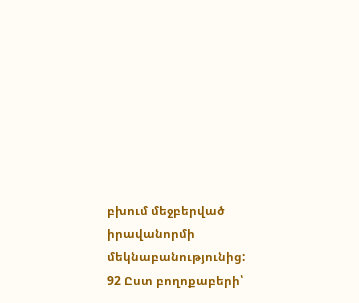բխում մեջբերված իրավանորմի մեկնաբանությունից:
92 Ըստ բողոքաբերի՝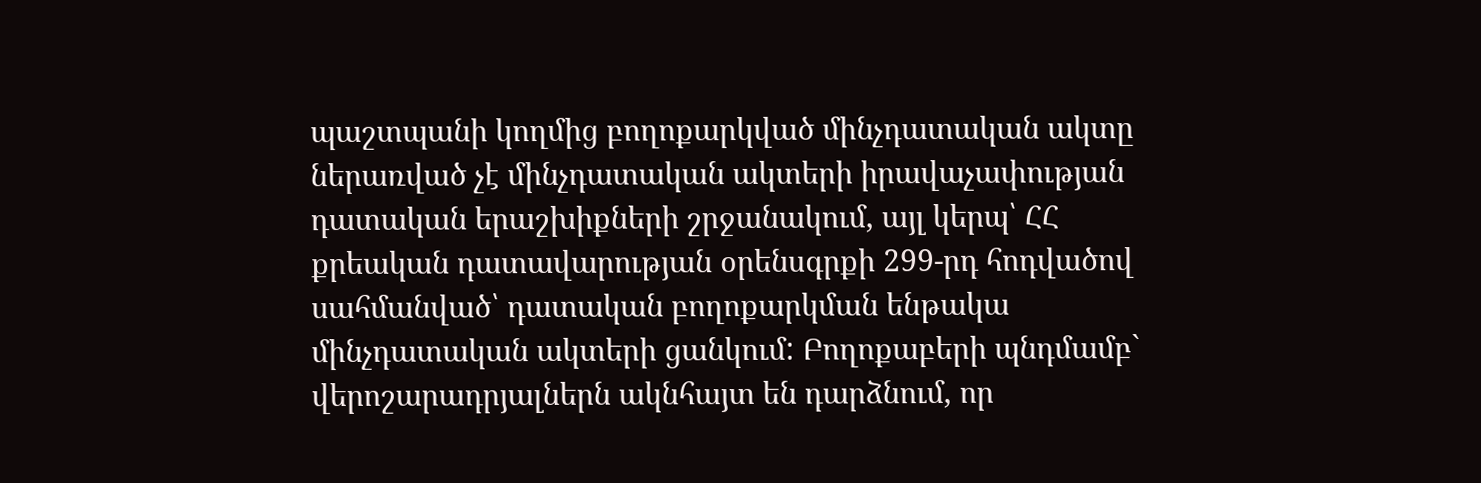պաշտպանի կողմից բողոքարկված մինչդատական ակտը ներառված չէ մինչդատական ակտերի իրավաչափության դատական երաշխիքների շրջանակում, այլ կերպ՝ ՀՀ քրեական դատավարության օրենսգրքի 299-րդ հոդվածով սահմանված՝ դատական բողոքարկման ենթակա մինչդատական ակտերի ցանկում: Բողոքաբերի պնդմամբ` վերոշարադրյալներն ակնհայտ են դարձնում, որ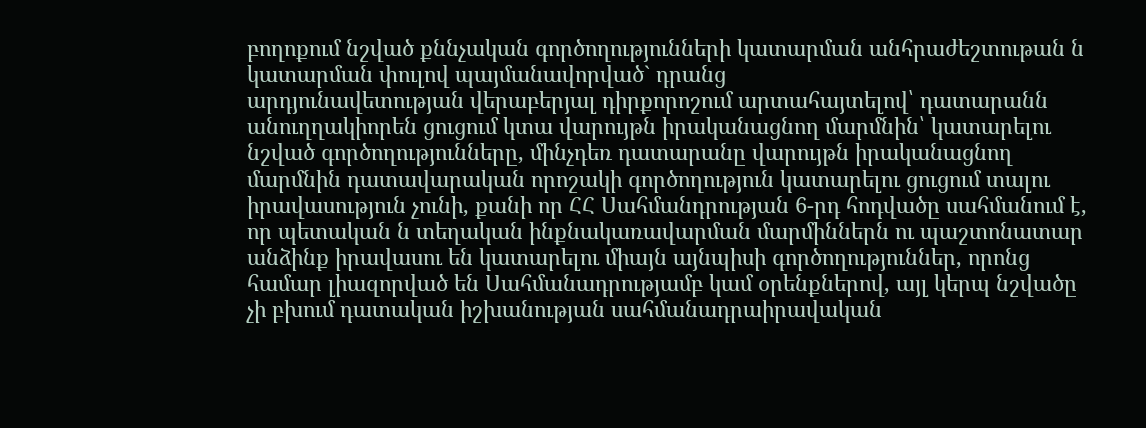բողոքում նշված քննչական գործողությունների կատարման անհրաժեշտութան ն կատարման փուլով պայմանավորված` դրանց
արդյունավետության վերաբերյալ դիրքորոշում արտահայտելով՝ դատարանն անուղղակիորեն ցուցում կտա վարույթն իրականացնող մարմնին՝ կատարելու նշված գործողությունները, մինչդեռ դատարանը վարույթն իրականացնող մարմնին դատավարական որոշակի գործողություն կատարելու ցուցում տալու իրավասություն չունի, քանի որ ՀՀ Սահմանդրության 6-րդ հոդվածը սահմանում է, որ պետական ն տեղական ինքնակառավարման մարմիններն ու պաշտոնատար անձինք իրավասու են կատարելու միայն այնպիսի գործողություններ, որոնց համար լիազորված են Սահմանադրությամբ կամ օրենքներով, այլ կերպ նշվածը չի բխում դատական իշխանության սահմանադրաիրավական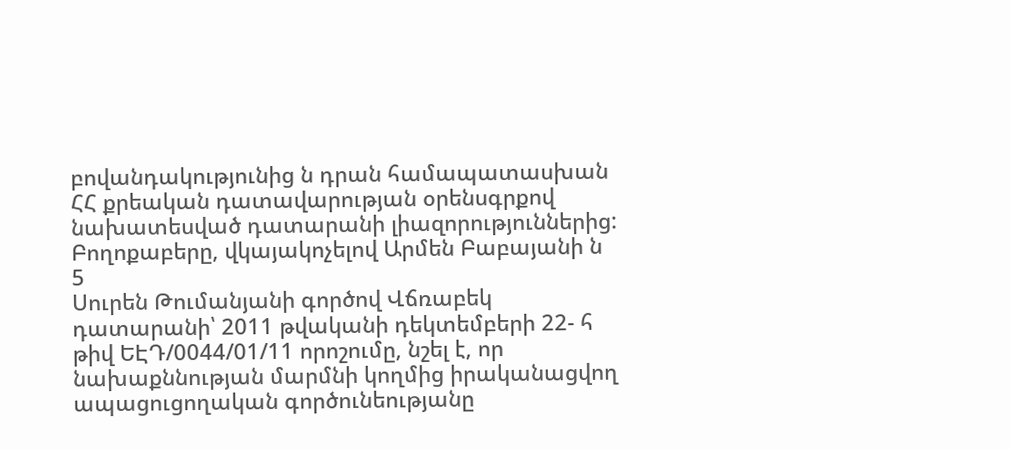բովանդակությունից ն դրան համապատասխան ՀՀ քրեական դատավարության օրենսգրքով նախատեսված դատարանի լիազորություններից: Բողոքաբերը, վկայակոչելով Արմեն Բաբայանի ն
5
Սուրեն Թումանյանի գործով Վճռաբեկ դատարանի՝ 2011 թվականի դեկտեմբերի 22- հ թիվ ԵԷԴ/0044/01/11 որոշումը, նշել է, որ նախաքննության մարմնի կողմից իրականացվող ապացուցողական գործունեությանը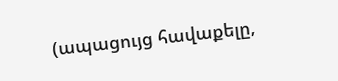(ապացույց հավաքելը,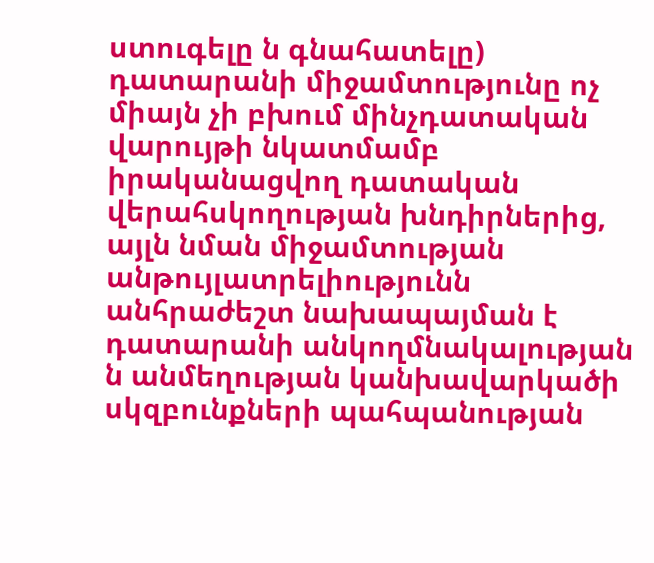ստուգելը ն գնահատելը) դատարանի միջամտությունը ոչ միայն չի բխում մինչդատական վարույթի նկատմամբ իրականացվող դատական վերահսկողության խնդիրներից, այլն նման միջամտության անթույլատրելիությունն անհրաժեշտ նախապայման է դատարանի անկողմնակալության ն անմեղության կանխավարկածի սկզբունքների պահպանության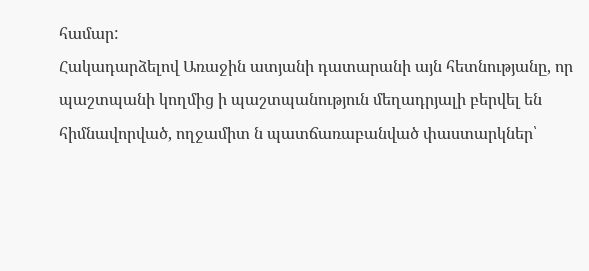համար:
Հակադարձելով Առաջին ատյանի դատարանի այն հետնությանը, որ պաշտպանի կողմից ի պաշտպանություն մեղադրյալի բերվել են հիմնավորված, ողջամիտ ն պատճառաբանված փաստարկներ՝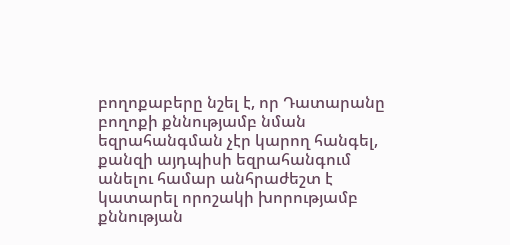բողոքաբերը նշել է, որ Դատարանը բողոքի քննությամբ նման եզրահանգման չէր կարող հանգել, քանզի այդպիսի եզրահանգում անելու համար անհրաժեշտ է կատարել որոշակի խորությամբ քննության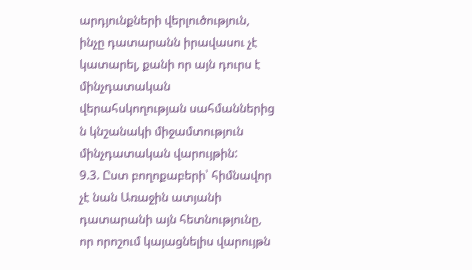արդյունքների վերլուծություն, ինչը դատարանն իրավասու չէ կատարել, քանի որ այն դուրս է մինչդատական վերահսկողության սահմաններից ն կնշանակի միջամտություն մինչդատական վարույթին:
9.3. Ըստ բողոքաբերի՝ հիմնավոր չէ նան Առաջին ատյանի դատարանի այն հետնությունը, որ որոշում կայացնելիս վարույթն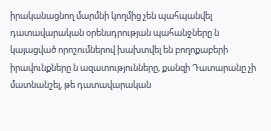իրականացնող մարմնի կողմից չեն պահպանվել դատավարական օրենսդրության պահանջները ն կայացված որոշումներով խախտվել են բողոքաբերի իրավունքները ն ազատությունները, քանզի Դատարանը չի մատնանշել, թե դատավարական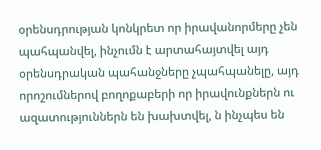օրենսդրության կոնկրետ որ իրավանորմերը չեն պահպանվել, ինչումն է արտահայտվել այդ օրենսդրական պահանջները չպահպանելը, այդ որոշումներով բողոքաբերի որ իրավունքներն ու ազատություններն են խախտվել, ն ինչպես են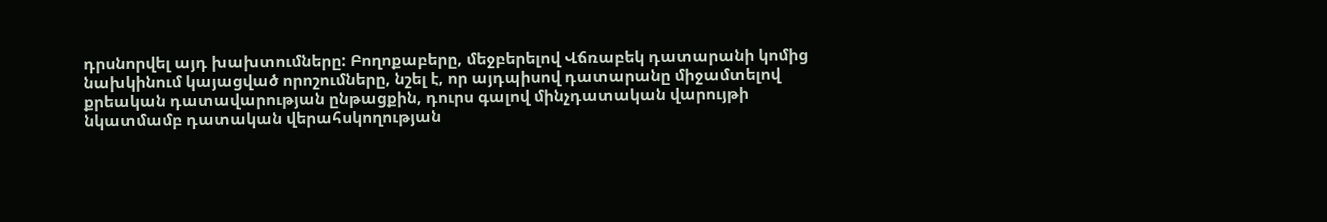դրսնորվել այդ խախտումները: Բողոքաբերը, մեջբերելով Վճռաբեկ դատարանի կոմից նախկինում կայացված որոշումները, նշել է, որ այդպիսով դատարանը միջամտելով քրեական դատավարության ընթացքին, դուրս գալով մինչդատական վարույթի նկատմամբ դատական վերահսկողության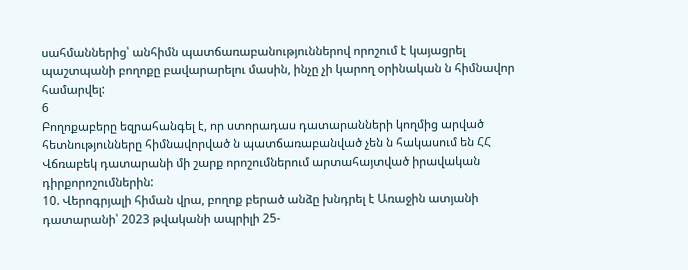սահմաններից՝ անհիմն պատճառաբանություններով որոշում է կայացրել պաշտպանի բողոքը բավարարելու մասին, ինչը չի կարող օրինական ն հիմնավոր համարվել:
6
Բողոքաբերը եզրահանգել է, որ ստորադաս դատարանների կողմից արված հետնությունները հիմնավորված ն պատճառաբանված չեն ն հակասում են ՀՀ Վճռաբեկ դատարանի մի շարք որոշումներում արտահայտված իրավական դիրքորոշումներին:
10. Վերոգրյալի հիման վրա, բողոք բերած անձը խնդրել է Առաջին ատյանի դատարանի՝ 2023 թվականի ապրիլի 25-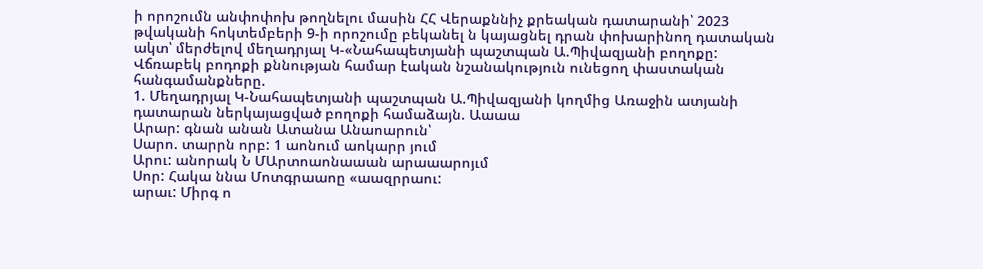ի որոշումն անփոփոխ թողնելու մասին ՀՀ Վերաքննիչ քրեական դատարանի՝ 2023 թվականի հոկտեմբերի 9-ի որոշումը բեկանել ն կայացնել դրան փոխարինող դատական ակտ՝ մերժելով մեղադրյալ Կ-«Նահապետյանի պաշտպան Ա.Պիվազյանի բողոքը:
Վճռաբեկ բոդոքի քննության համար էական նշանակություն ունեցող փաստական հանգամանքները.
1. Մեղադրյալ Կ-Նահապետյանի պաշտպան Ա.Պիվազյանի կողմից Առաջին ատյանի դատարան ներկայացված բողոքի համաձայն. Աաաա
Արար: գնան անան Ատանա Անաոարուն՝
Սարո. տարրն որբ: 1 աոնում աոկարր յում
Արու: անորակ Ն ՄԱրտոաոնաաան արաաարոյւմ
Սոր: Հակա ննա Մոտգրաաոը «աազրրաու:
արաւ: Միրգ ո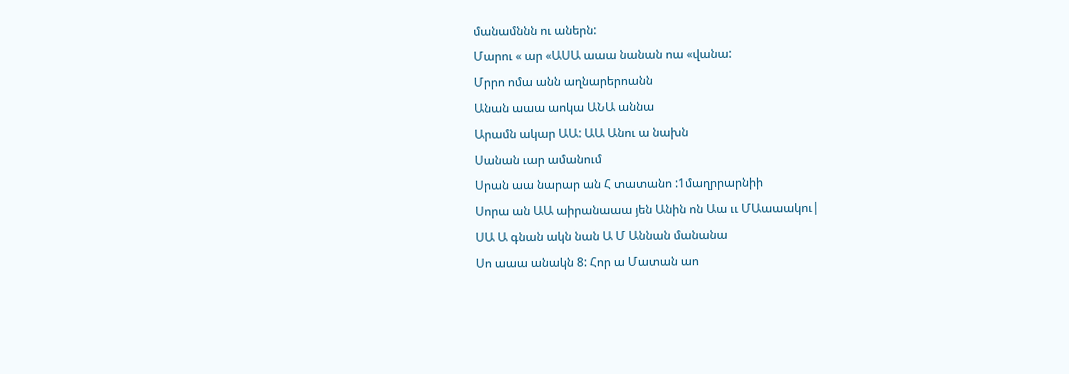մանամննն ու աներն:
Մարու « ար «ԱՍԱ աաա նանան ոա «վանա:
Մրրո ոմա անն աղնարերոանն
Անան աաա աոկա ԱՆԱ աննա
Արամն ակար ԱԱ: ԱԱ Անու ա նախն
Սանան ւար ամանում
Սրան աա նարար ան Հ տատանո :1մաղրրարնիի
Սորա ան ԱԱ աիրանաաա յեն Անին ոն Աա ււ ՄԱաաակու|
ՍԱ Ա գնան ակն նան Ա Մ Աննան մանանա
Սո աաա անակն 8: Հոր ա Մատան աո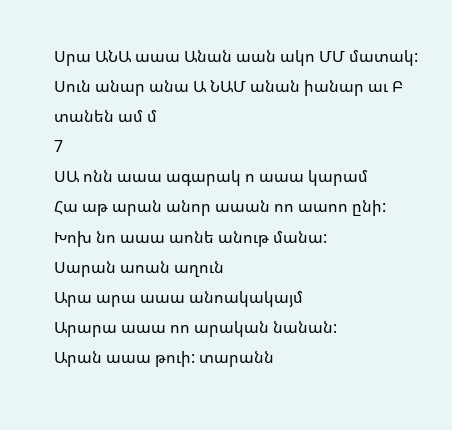Սրա ԱՆԱ աաա Անան աան ակո ՄՄ մատակ:
Սուն անար անա Ա ՆԱՄ անան իանար աւ Բ տանեն ամ մ
7
ՍԱ ոնն աաա ագարակ ո աաա կարամ
Հա աթ արան անոր աաան ոո աաոո ընի:
Խոխ նո աաա աոնե անութ մանա:
Սարան աոան աղուն
Արա արա աաա անոակակայմ
Արարա աաա ոո արական նանան:
Արան աաա թուի: տարանն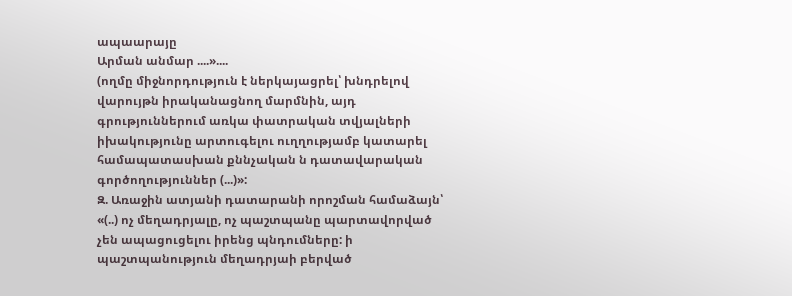ապաարայը
Արման անմար ....»....
(ողմը միջնորդություն է ներկայացրել՝ խնդրելով վարույթն իրականացնող մարմնին, այդ գրություններում առկա փատրական տվյալների իխակությունը արտուգելու ուղղությամբ կատարել համապատասխան քննչական ն դատավարական գործողություններ (...)»:
Զ. Առաջին ատյանի դատարանի որոշման համաձայն՝ «(..) ոչ մեղադրյալը, ոչ պաշտպանը պարտավորված չեն ապացուցելու իրենց պնդումները: ի պաշտպանություն մեղադրյաի բերված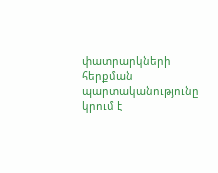փատրարկների հերքման
պարտականությունը կրում է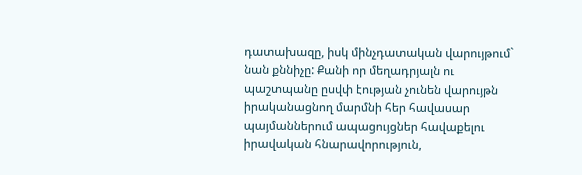դատախազը, իսկ մինչդատական վարույթում` նան քննիչը: Քանի որ մեղադրյալն ու պաշտպանը ըսվփ էության չունեն վարույթն իրականացնող մարմնի հեր հավասար պայմաններում ապացույցներ հավաքելու իրավական հնարավորություն,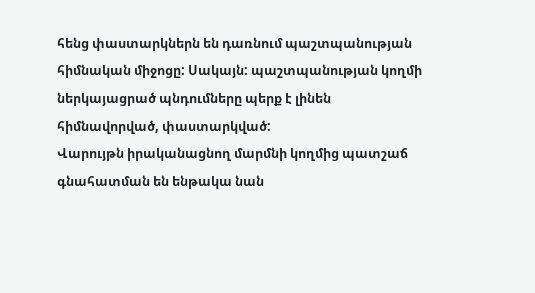հենց փաստարկներն են դառնում պաշտպանության հիմնական միջոցը: Սակայն: պաշտպանության կողմի ներկայացրած պնդումները պերք է լինեն հիմնավորված, փաստարկված:
Վարույթն իրականացնող մարմնի կողմից պատշաճ գնահատման են ենթակա նան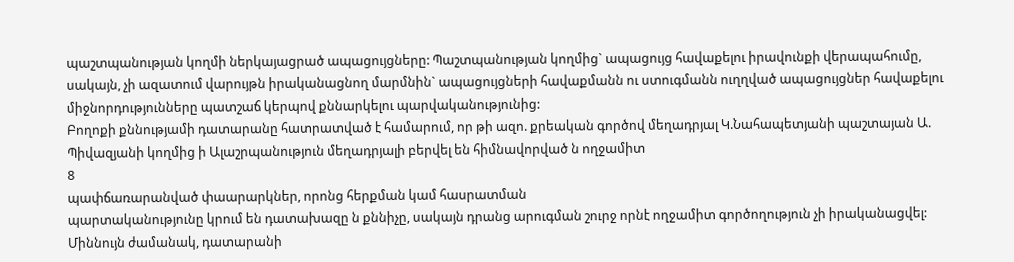պաշտպանության կողմի ներկայացրած ապացույցները: Պաշտպանության կողմից` ապացույց հավաքելու իրավունքի վերապահումը, սակայն, չի ազատում վարույթն իրականացնող մարմնին` ապացույցների հավաքմանն ու ստուգմանն ուղղված ապացույցներ հավաքելու միջնորդությունները պատշաճ կերպով քննարկելու պարվականությունից:
Բողոքի քննությամի դատարանը հատրատված է համարում, որ թի ազո. քրեական գործով մեղադրյալ Կ.Նահապետյանի պաշտայան Ա. Պիվազյանի կողմից ի Ալաշրպանություն մեղադրյալի բերվել են հիմնավորված ն ողջամիտ
8
պափճառարանված փաարարկներ, որոնց հերքման կամ հասրատման
պարտականությունը կրում են դատախազը ն քննիչը, սակայն դրանց արուգման շուրջ որնէ ողջամիտ գործողություն չի իրականացվել:
Միննույն ժամանակ, դատարանի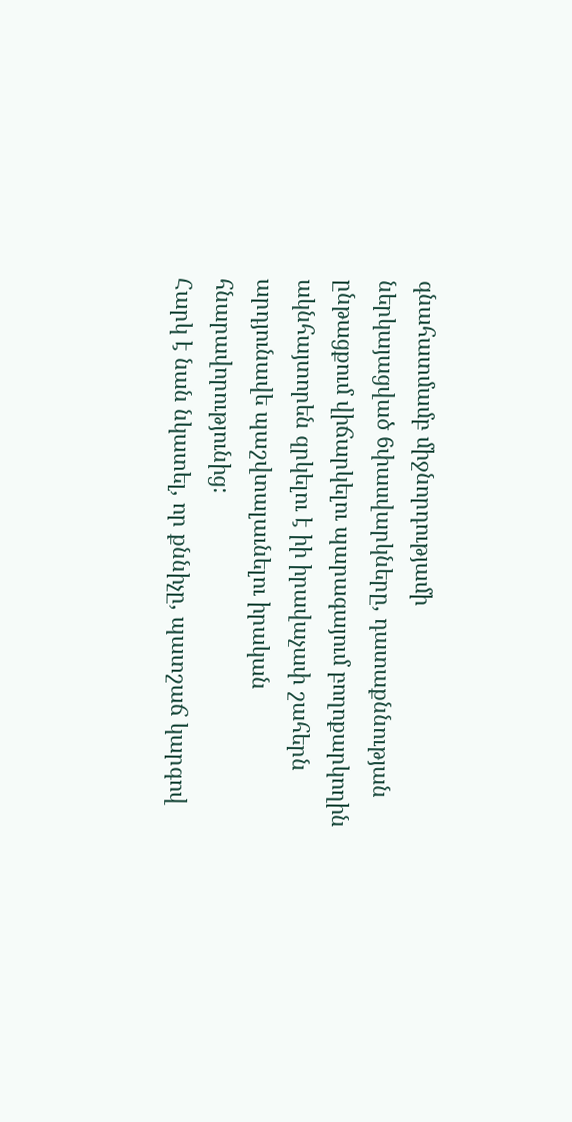գնահատմամբ միջնորդությամի
ներկայացված 6փասվարկները, դատաքննության ընթացքում վիճարկելու պարագայում բողոքարկողին ակնհայտորեն զրկելու է իի իրավաչափ շահերն արդյունավե պաշվտալաւնելու իրական հնարավորությունից:
Հարկ է նան նկատել, որ քննիչը, պատշաճ կարգով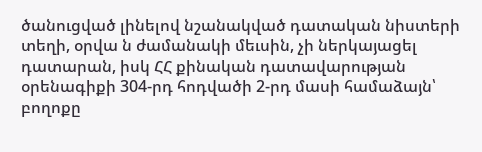ծանուցված լինելով նշանակված դատական նիստերի տեղի, օրվա ն ժամանակի մեւսին, չի ներկայացել դատարան, իսկ ՀՀ քինական դատավարության օրենագիքի 304-րդ հոդվածի 2-րդ մասի համաձայն՝ բողոքը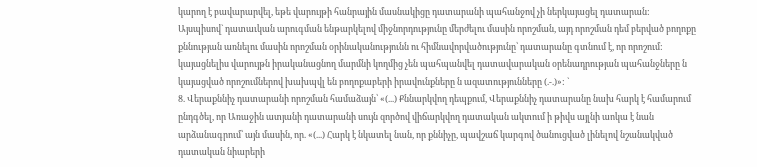կարող է բավարարվել, եթե վարույթի հանրային մասնակիցը դատարանի պահանջով չի ներկայացել դատարան:
Այսպիսով` դատաւկան արուգման ենթարկելով միջնորդությունը մերժելու մասին որոշման, այդ որոշման դեմ բերված բողոքը քննության առնելու մասին որոշման օրինականությունն ու հիմնավորվածությունը՝ դատարանը գտնում է, որ որոշում: կայացնելիս վարույթն իրականացնող մարմնի կողմից չեն պահպանվել դատավարական օրենադրության պահանջները ն կայացված որոշումներով խախպվլ են բողոքաբերի իրավունքները ն ազատությունները (.-.)»: `
8. Վերաքննիչ դատարանի որոշման համաձայն՝ «(...) Քննարկվող դեպքում, Վերաքննիչ դատարանը նախ հարկ է համարում ընդգծել, որ Առաջին ատյանի դատարանի սույն զործով վիճարկվող դատական ակտում ի թիվս այլնի աոկա է նան արձանագրում՝ այն մասին, որ. «(...) Հարկ է նկատել նան, որ քննիչը, պավշաճ կարգով ծանուցված լինելով նշանակված դատական նիարերի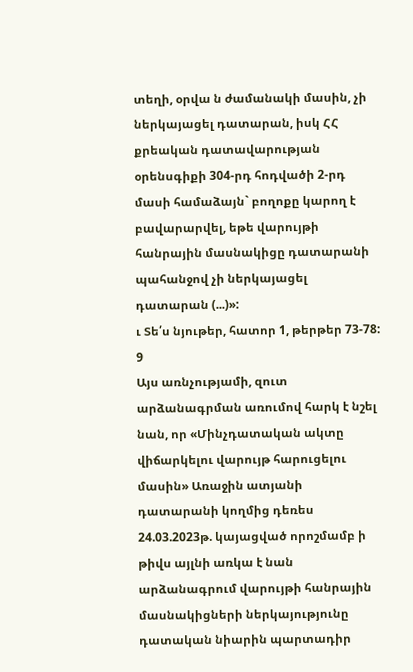տեղի, օրվա ն ժամանակի մասին, չի ներկայացել դատարան, իսկ ՀՀ քրեական դատավարության
օրենսգիքի 304-րդ հոդվածի 2-րդ մասի համաձայն` բողոքը կարող է բավարարվել, եթե վարույթի հանրային մասնակիցը դատարանի պահանջով չի ներկայացել դատարան (...)»:
ւ Տե՛ս նյութեր, հատոր 1, թերթեր 73-78:
9
Այս առնչությամի, զուտ արձանագրման առումով հարկ է նշել նան, որ «Մինչդատական ակտը վիճարկելու վարույթ հարուցելու մասին» Առաջին ատյանի դատարանի կողմից դեռես 24.03.2023թ. կայացված որոշմամբ ի թիվս այլնի առկա է նան արձանագրում վարույթի հանրային մասնակիցների ներկայությունը դատական նիարին պարտադիր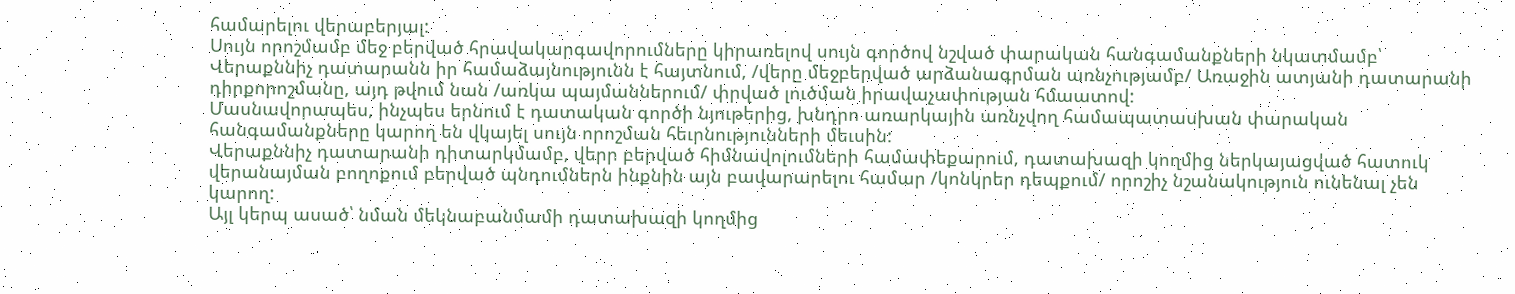համարելու վերաբերյալ:
Սույն որոշմամբ մեջ բերված հրավակարգավորումները կիրառելով սույն գործով նշված փարական հանգամանքների նկատմամբ՝ Վերաքննիչ դատարանն իր համաձայնությունն է հայտնում, /վերը մեջբերված արձանագրման առնչությամբ/ Առաջին ատյանի դատարանի դիրքորոշմանը, այդ թվում նան /առկա պայմաններում/ փրված լուծման իրավաչափության հմաատով:
Մասնավորապես, ինչպես երնում է դատական գործի նյութերից, խնդրո առարկային առնչվող համապատասխան փարական հանգամանքները կարող են վկայել սույն որոշման հեւրնությունների մեւսին:
Վերաքննիչ դատարանի դիտարկմամբ, վերր բերված հիմնավոլումների համափեքարում, դատախազի կողմից ներկայացված հատուկ վերանայման բողոքում բերված պնդումներն ինքնին այն բավարարելու համար /կոնկրեր դեպքում/ որոշիչ նշանակություն ունենալ չեն կարող:
Այլ կերպ ասած՝ նման մեկնաբանմամի դատախազի կողմից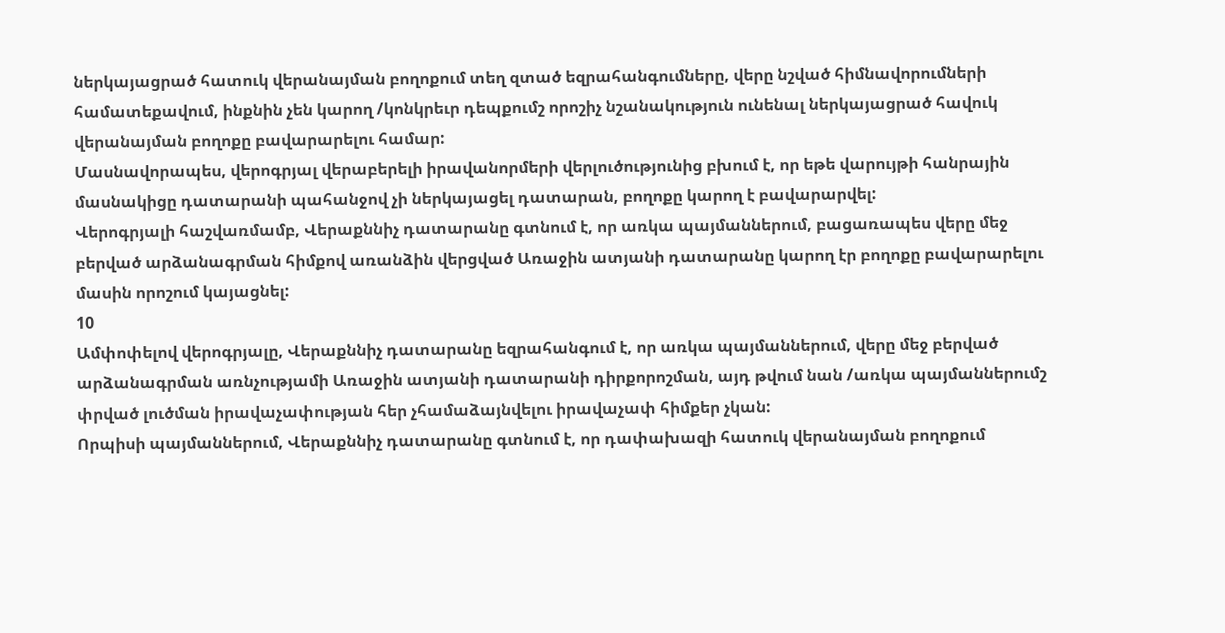ներկայացրած հատուկ վերանայման բողոքում տեղ զտած եզրահանգումները, վերը նշված հիմնավորումների համատեքավում, ինքնին չեն կարող /կոնկրեւր դեպքումշ որոշիչ նշանակություն ունենալ ներկայացրած հավուկ վերանայման բողոքը բավարարելու համար:
Մասնավորապես, վերոգրյալ վերաբերելի իրավանորմերի վերլուծությունից բխում է, որ եթե վարույթի հանրային մասնակիցը դատարանի պահանջով չի ներկայացել դատարան, բողոքը կարող է բավարարվել:
Վերոգրյալի հաշվառմամբ, Վերաքննիչ դատարանը գտնում է, որ առկա պայմաններում, բացառապես վերը մեջ բերված արձանագրման հիմքով առանձին վերցված Առաջին ատյանի դատարանը կարող էր բողոքը բավարարելու մասին որոշում կայացնել:
10
Ամփոփելով վերոգրյալը, Վերաքննիչ դատարանը եզրահանգում է, որ առկա պայմաններում, վերը մեջ բերված արձանագրման առնչությամի Առաջին ատյանի դատարանի դիրքորոշման, այդ թվում նան /առկա պայմաններումշ փրված լուծման իրավաչափության հեր չհամաձայնվելու իրավաչափ հիմքեր չկան:
Որպիսի պայմաններում, Վերաքննիչ դատարանը գտնում է, որ դափախազի հատուկ վերանայման բողոքում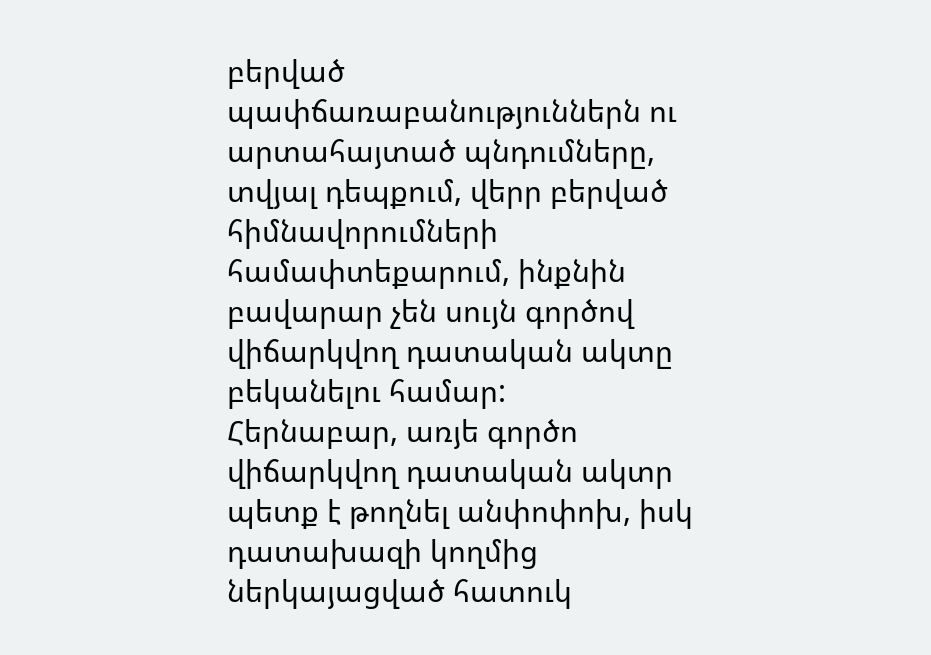բերված պափճառաբանություններն ու արտահայտած պնդումները, տվյալ դեպքում, վերր բերված հիմնավորումների համափտեքարում, ինքնին բավարար չեն սույն գործով վիճարկվող դատական ակտը բեկանելու համար:
Հերնաբար, առյե գործո վիճարկվող դատական ակտր պետք է թողնել անփոփոխ, իսկ դատախազի կողմից ներկայացված հատուկ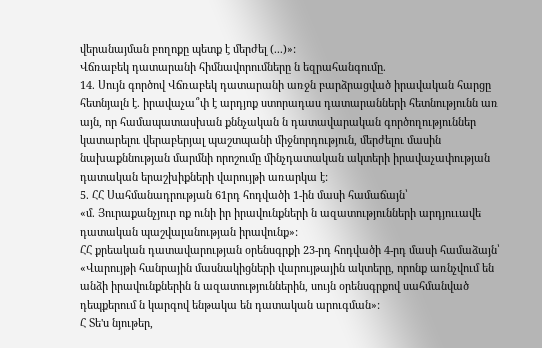վերանայման բողոքը պետք է մերժել (...)»:
Վճռաբեկ դատարանի հիմնավորումները ն եզրահանգումը.
14. Սույն գործով Վճռաբեկ դատարանի առջն բարձրացված իրավական հարցը հետնյալն է. իրավաչա՞փ է արդյոք ստորադաս դատարանների հետնությունն առ այն, որ համապատասխան քննչական ն դատավարական գործողություններ կատարելու վերաբերյալ պաշտպանի միջնորդություն, մերժելու մասին նախաքննության մարմնի որոշումը մինչդատական ակտերի իրավաչափության դատական երաշխիքների վարույթի առարկա է:
5. ՀՀ Սահմանադրության 61րդ հոդվածի 1-ին մասի համաճայն՝
«մ. Յուրաքանչյուր ոք ունի իր իրավունքների ն ազատությունների արդյոււավե դատական պաշվալանության իրավունք»:
ՀՀ քրեական դատավարության օրենսգրքի 23-րդ հոդվածի 4-րդ մասի համաձայն՝ «Վարույթի հանրային մասնակիցների վարույթային ակտերը, որոնք առնչվում են անձի իրավունքներին ն ազատություններին, սույն օրենսգրքով սահմանված դեպքերում ն կարգով ենթակա են դատական արուգման»:
Հ Տե'ս նյութեր,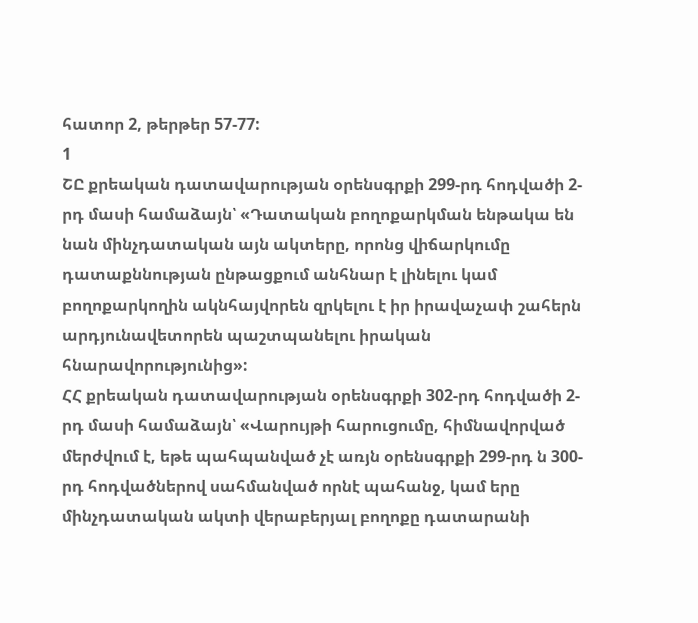հատոր 2, թերթեր 57-77:
1
ՇԸ քրեական դատավարության օրենսգրքի 299-րդ հոդվածի 2-րդ մասի համաձայն՝ «Դատական բողոքարկման ենթակա են նան մինչդատական այն ակտերը, որոնց վիճարկումը դատաքննության ընթացքում անհնար է լինելու կամ բողոքարկողին ակնհայվորեն զրկելու է իր իրավաչափ շահերն արդյունավետորեն պաշտպանելու իրական հնարավորությունից»:
ՀՀ քրեական դատավարության օրենսգրքի 302-րդ հոդվածի 2-րդ մասի համաձայն՝ «Վարույթի հարուցումը, հիմնավորված մերժվում է, եթե պահպանված չէ առյն օրենսգրքի 299-րդ ն 300-րդ հոդվածներով սահմանված որնէ պահանջ, կամ երը մինչդատական ակտի վերաբերյալ բողոքը դատարանի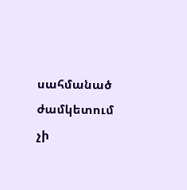սահմանած ժամկետում չի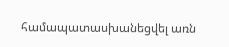համապատասխանեցվել առն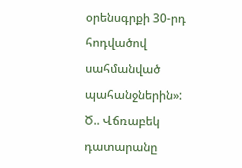օրենսգրքի 30-րդ հոդվածով սահմանված պահանջներին»:
Ծ.. Վճռաբեկ դատարանը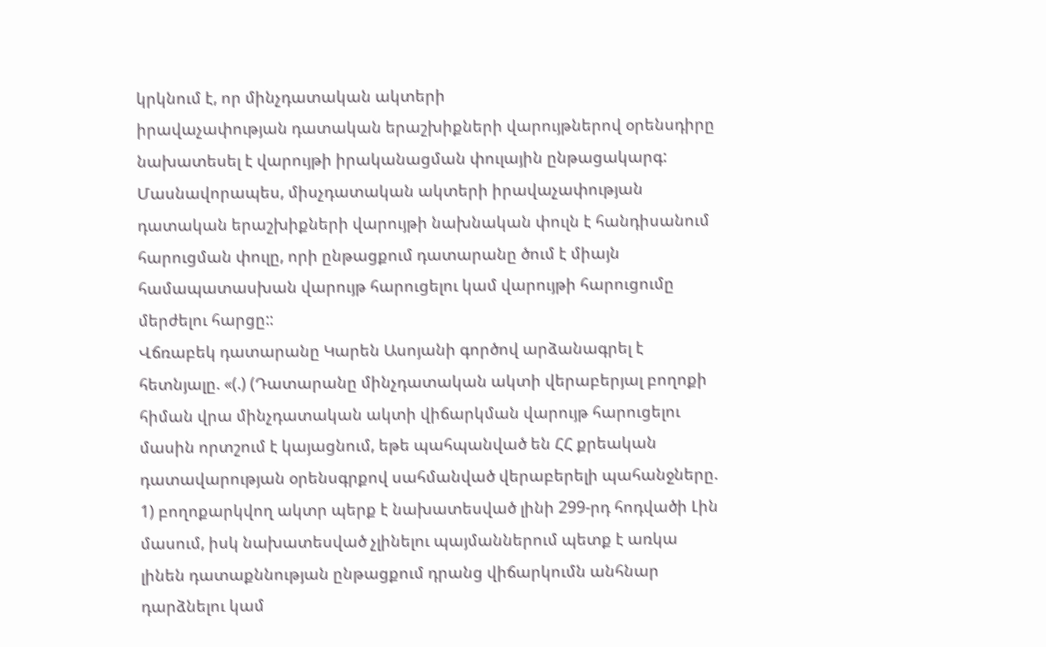կրկնում է, որ մինչդատական ակտերի
իրավաչափության դատական երաշխիքների վարույթներով օրենսդիրը նախատեսել է վարույթի իրականացման փուլային ընթացակարգ: Մասնավորապես, միսչդատական ակտերի իրավաչափության դատական երաշխիքների վարույթի նախնական փուլն է հանդիսանում հարուցման փուլը, որի ընթացքում դատարանը ծում է միայն համապատասխան վարույթ հարուցելու կամ վարույթի հարուցումը մերժելու հարցը::
Վճռաբեկ դատարանը Կարեն Ասոյանի գործով արձանագրել է հետնյալը. «(.) (Դատարանը մինչդատական ակտի վերաբերյալ բողոքի հիման վրա մինչդատական ակտի վիճարկման վարույթ հարուցելու մասին որտշում է կայացնում, եթե պահպանված են ՀՀ քրեական դատավարության օրենսգրքով սահմանված վերաբերելի պահանջները.
1) բողոքարկվող ակտր պերք է նախատեսված լինի 299-րդ հոդվածի Լին մասում, իսկ նախատեսված չլինելու պայմաններում պետք է առկա լինեն դատաքննության ընթացքում դրանց վիճարկումն անհնար դարձնելու կամ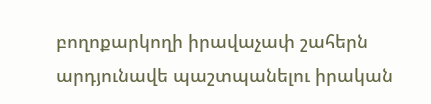բողոքարկողի իրավաչափ շահերն արդյունավե պաշտպանելու իրական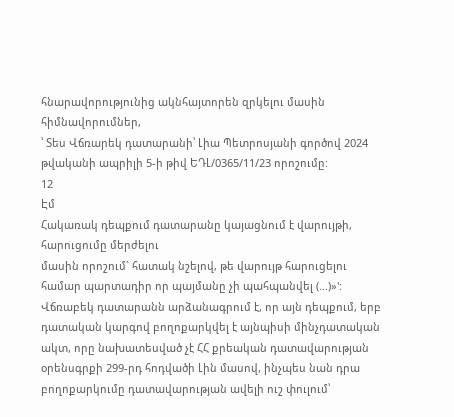հնարավորությունից ակնհայտորեն զրկելու մասին հիմնավորումներ,
՝ Տես Վճռարեկ դատարանի՝ Լիա Պետրոսյանի գործով 2024 թվականի ապրիլի 5-ի թիվ ԵԴԼ/0365/11/23 որոշումը:
12
Էմ
Հակառակ դեպքում դատարանը կայացնում է վարույթի, հարուցումը մերժելու
մասին որոշում` հատակ նշելով, թե վարույթ հարուցելու համար պարտադիր որ պայմանը չի պահպանվել (...)»':
Վճռաբեկ դատարանն արձանագրում է, որ այն դեպքում, երբ դատական կարգով բողոքարկվել է այնպիսի մինչդատական ակտ, որը նախատեսված չէ ՀՀ քրեական դատավարության օրենսգրքի 299-րդ հոդվածի Լին մասով, ինչպես նան դրա բողոքարկումը դատավարության ավելի ուշ փուլում՝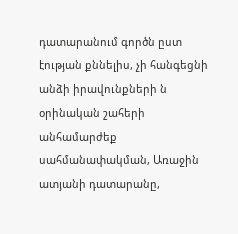դատարանում գործն ըստ էության քննելիս, չի հանգեցնի անձի իրավունքների ն օրինական շահերի անհամարժեք սահմանափակման, Առաջին ատյանի դատարանը,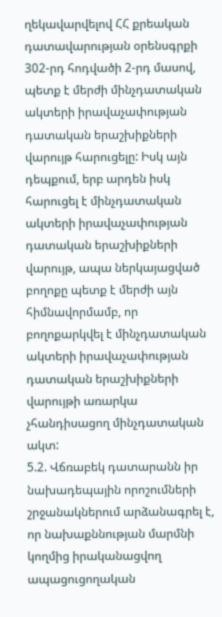ղեկավարվելով ՀՀ քրեական դատավարության օրենսգրքի 302-րդ հոդվածի 2-րդ մասով, պետք է մերժի մինչդատական ակտերի իրավաչափության դատական երաշխիքների վարույթ հարուցելը: Իսկ այն դեպքում, երբ արդեն իսկ հարուցել է մինչդատական ակտերի իրավաչափության դատական երաշխիքների վարույթ, ապա ներկայացված բողոքը պետք է մերժի այն հիմնավորմամբ, որ բողոքարկվել է մինչդատական ակտերի իրավաչափության դատական երաշխիքների վարույթի առարկա չհանդիսացող մինչդատական ակտ:
5.2. Վճռաբեկ դատարանն իր նախադեպային որոշումների շրջանակներում արձանագրել է, որ նախաքննության մարմնի կողմից իրականացվող ապացուցողական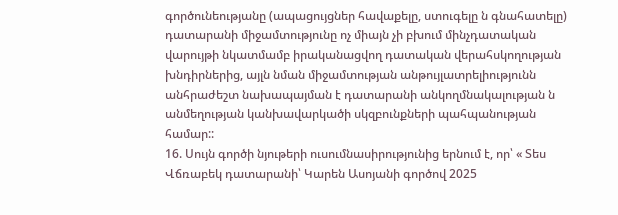գործունեությանը (ապացույցներ հավաքելը, ստուգելը ն գնահատելը) դատարանի միջամտությունը ոչ միայն չի բխում մինչդատական վարույթի նկատմամբ իրականացվող դատական վերահսկողության խնդիրներից, այլն նման միջամտության անթույլատրելիությունն անհրաժեշտ նախապայման է դատարանի անկողմնակալության ն անմեղության կանխավարկածի սկզբունքների պահպանության համար::
16. Սույն գործի նյութերի ուսումնասիրությունից երնում է, որ՝ « Տես Վճռաբեկ դատարանի՝ Կարեն Ասոյանի գործով 2025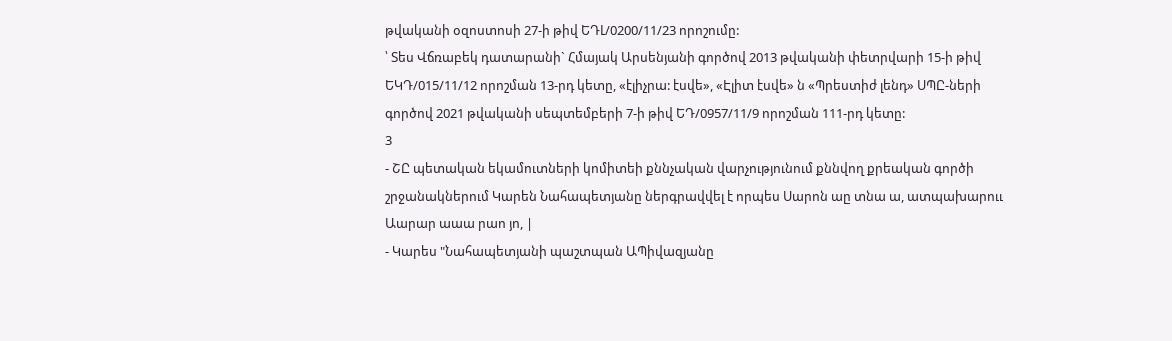թվականի օզոստոսի 27-ի թիվ ԵԴԼ/0200/11/23 որոշումը:
՝ Տես Վճռաբեկ դատարանի` Հմայակ Արսենյանի գործով 2013 թվականի փետրվարի 15-ի թիվ ԵԿԴ/015/11/12 որոշման 13-րդ կետը, «էլիչրա: էսվե», «Էլիտ էսվե» ն «Պրեստիժ լենդ» ՍՊԸ-ների գործով 2021 թվականի սեպտեմբերի 7-ի թիվ ԵԴ/0957/11/9 որոշման 111-րդ կետը:
3
- ՇԸ պետական եկամուտների կոմիտեի քննչական վարչությունում քննվող քրեական գործի շրջանակներում Կարեն Նահապետյանը ներգրավվել է որպես Սարոն աը տնա ա, ատպախարոււ
Աարար աաա րաո յո, |
- Կարես "Նահապետյանի պաշտպան ԱՊիվազյանը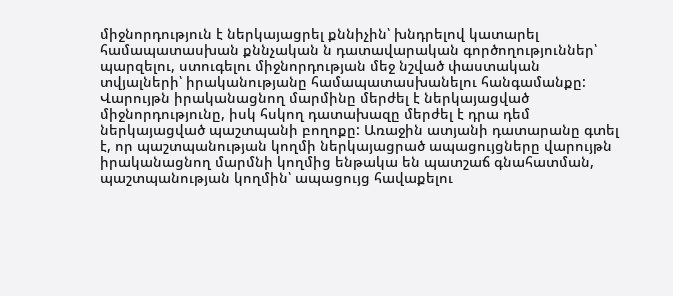միջնորդություն է ներկայացրել քննիչին՝ խնդրելով կատարել համապատասխան քննչական ն դատավարական գործողություններ՝ պարզելու, ստուգելու միջնորդության մեջ նշված փաստական տվյալների՝ իրականությանը համապատասխանելու հանգամանքը: Վարույթն իրականացնող մարմինը մերժել է ներկայացված միջնորդությունը, իսկ հսկող դատախազը մերժել է դրա դեմ ներկայացված պաշտպանի բողոքը: Առաջին ատյանի դատարանը գտել է, որ պաշտպանության կողմի ներկայացրած ապացույցները վարույթն իրականացնող մարմնի կողմից ենթակա են պատշաճ գնահատման, պաշտպանության կողմին՝ ապացույց հավաքելու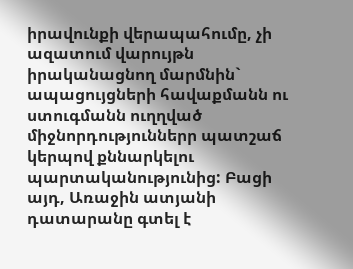իրավունքի վերապահումը, չի ազատում վարույթն իրականացնող մարմնին` ապացույցների հավաքմանն ու ստուգմանն ուղղված միջնորդություններր պատշաճ կերպով քննարկելու պարտականությունից: Բացի այդ, Առաջին ատյանի դատարանը գտել է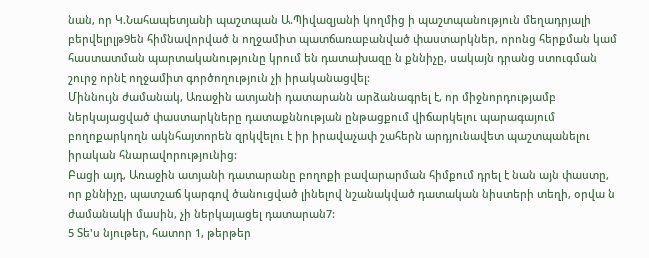նան, որ Կ.Նահապետյանի պաշտպան Ա.Պիվազյանի կողմից ի պաշտպանություն մեղադրյալի բերվելրլթ9են հիմնավորված ն ողջամիտ պատճառաբանված փաստարկներ, որոնց հերքման կամ հաստատման պարտականությունը կրում են դատախազը ն քննիչը, սակայն դրանց ստուգման շուրջ որնէ ողջամիտ գործողություն չի իրականացվել:
Միննույն ժամանակ, Առաջին ատյանի դատարանն արձանագրել է, որ միջնորդությամբ ներկայացված փաստարկները դատաքննության ընթացքում վիճարկելու պարագայում բողոքարկողն ակնհայտորեն զրկվելու է իր իրավաչափ շահերն արդյունավետ պաշտպանելու իրական հնարավորությունից:
Բացի այդ, Առաջին ատյանի դատարանը բողոքի բավարարման հիմքում դրել է նան այն փաստը, որ քննիչը, պատշաճ կարգով ծանուցված լինելով նշանակված դատական նիստերի տեղի, օրվա ն ժամանակի մասին, չի ներկայացել դատարան7:
5 Տե'ս նյութեր, հատոր 1, թերթեր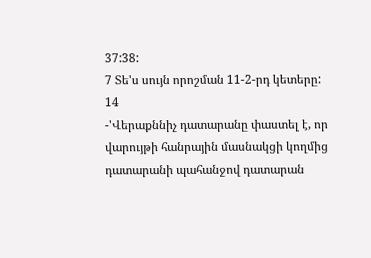37:38:
7 Տե'ս սույն որոշման 11-2-րդ կետերը:
14
-'Վերաքննիչ դատարանը փաստել է, որ վարույթի հանրային մասնակցի կողմից դատարանի պահանջով դատարան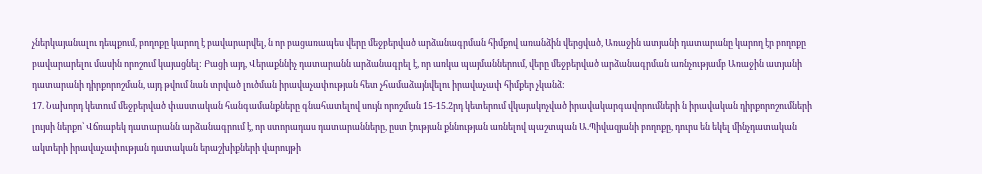չներկայանալու դեպքում, բողոքը կարող է բավարարվել, ն որ բացառապես վերը մեջբերված արձանագրման հիմքով առանձին վերցված, Առաջին ատյանի դատարանը կարող էր բողոքը բավարարելու մասին որոշում կայացնել: Բացի այդ, Վերաքննիչ դատարանն արձանագրել է, որ առկա պայմաններում, վերը մեջբերված արձանագրման առնչությամբ Առաջին ատյանի դատարանի դիրքորոշման, այդ թվում նան տրված լուծման իրավաչափության հետ չհամաձայնվելու իրավաչափ հիմքեր չկանձ:
17. Նախորդ կետում մեջբերված փաստական հանգամանքները գնահատելով սույն որոշման 15-15.2րդ կետերում վկայակոչված իրավակարգավորումների ն իրավական դիրքորոշումների լույսի ներքո՝ Վճռաբեկ դատարանն արձանագրում է, որ ստորադաս դատարանները, ըստ էության քննության առնելով պաշտպան Ա.Պիվազյանի բողոքը, դուրս են եկել մինչդատական ակտերի իրավաչափության դատական երաշխիքների վարույթի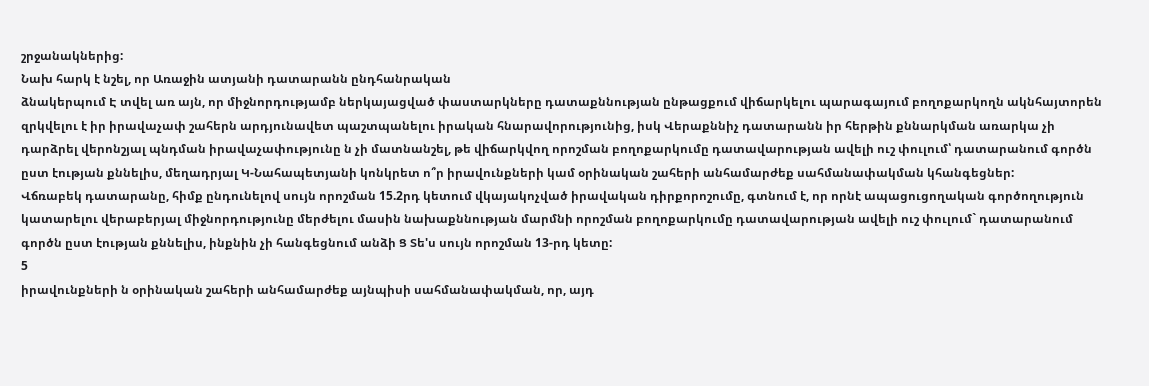շրջանակներից:
Նախ հարկ է նշել, որ Առաջին ատյանի դատարանն ընդհանրական
ձնակերպում Է տվել առ այն, որ միջնորդությամբ ներկայացված փաստարկները դատաքննության ընթացքում վիճարկելու պարագայում բողոքարկողն ակնհայտորեն զրկվելու է իր իրավաչափ շահերն արդյունավետ պաշտպանելու իրական հնարավորությունից, իսկ Վերաքննիչ դատարանն իր հերթին քննարկման առարկա չի դարձրել վերոնշյալ պնդման իրավաչափությունը ն չի մատնանշել, թե վիճարկվող որոշման բողոքարկումը դատավարության ավելի ուշ փուլում՝ դատարանում գործն ըստ էության քննելիս, մեղադրյալ Կ-Նահապետյանի կոնկրետ ո՞ր իրավունքների կամ օրինական շահերի անհամարժեք սահմանափակման կհանգեցներ:
Վճռաբեկ դատարանը, հիմք ընդունելով սույն որոշման 15.2րդ կետում վկայակոչված իրավական դիրքորոշումը, գտնում է, որ որնէ ապացուցողական գործողություն կատարելու վերաբերյալ միջնորդությունը մերժելու մասին նախաքննության մարմնի որոշման բողոքարկումը դատավարության ավելի ուշ փուլում` դատարանում գործն ըստ էության քննելիս, ինքնին չի հանգեցնում անձի Ց Տե'ս սույն որոշման 13-րդ կետը:
5
իրավունքների ն օրինական շահերի անհամարժեք այնպիսի սահմանափակման, որ, այդ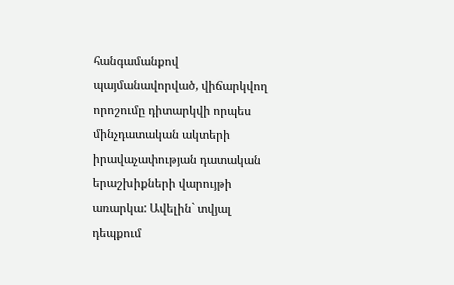հանգամանքով պայմանավորված, վիճարկվող որոշումը դիտարկվի որպես մինչդատական ակտերի իրավաչափության դատական երաշխիքների վարույթի առարկա: Ավելին` տվյալ դեպքում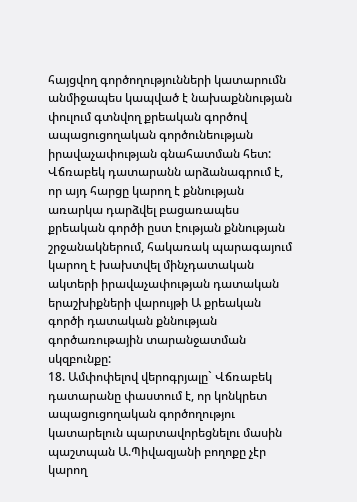հայցվող գործողությունների կատարումն անմիջապես կապված է նախաքննության փուլում գտնվող քրեական գործով ապացուցողական գործունեության իրավաչափության գնահատման հետ: Վճռաբեկ դատարանն արձանագրում է, որ այդ հարցը կարող է քննության առարկա դարձվել բացառապես քրեական գործի ըստ էության քննության շրջանակներում, հակառակ պարագայում կարող է խախտվել մինչդատական ակտերի իրավաչափության դատական երաշխիքների վարույթի Ա քրեական գործի դատական քննության գործառութային տարանջատման սկզբունքը:
18. Ամփոփելով վերոգրյալը` Վճռաբեկ դատարանը փաստում է, որ կոնկրետ ապացուցողական գործողությու կատարելուն պարտավորեցնելու մասին պաշտպան Ա.Պիվազյանի բողոքը չէր կարող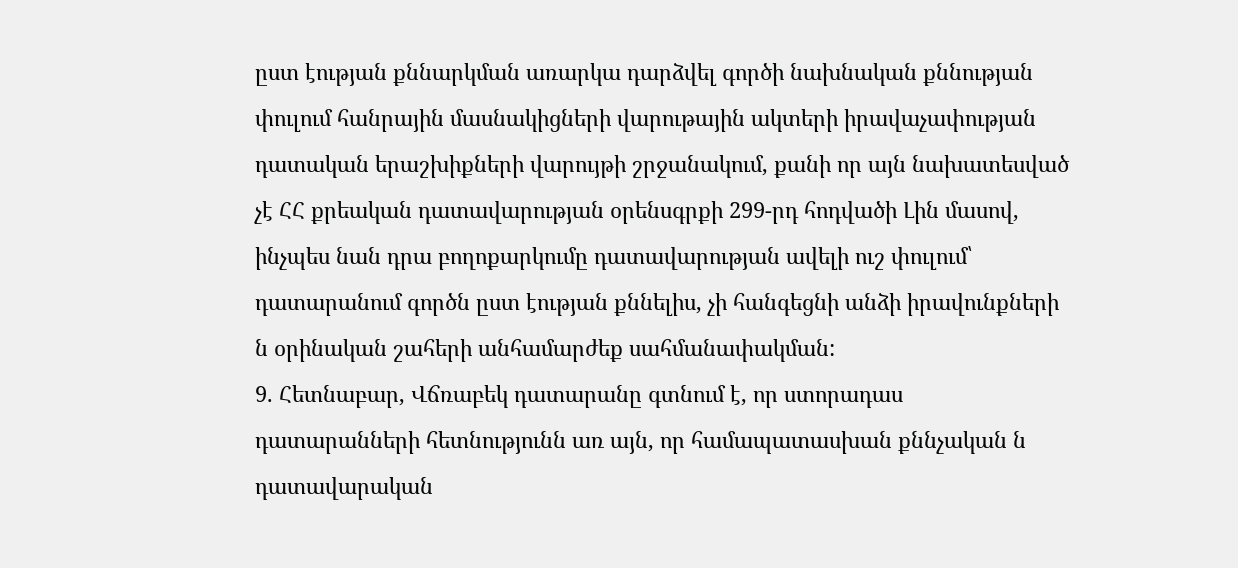ըստ էության քննարկման առարկա դարձվել գործի նախնական քննության փուլում հանրային մասնակիցների վարութային ակտերի իրավաչափության դատական երաշխիքների վարույթի շրջանակում, քանի որ այն նախատեսված չէ ՀՀ քրեական դատավարության օրենսգրքի 299-րդ հոդվածի Լին մասով, ինչպես նան դրա բողոքարկումը դատավարության ավելի ուշ փուլում՝ դատարանում գործն ըստ էության քննելիս, չի հանգեցնի անձի իրավունքների ն օրինական շահերի անհամարժեք սահմանափակման:
9. Հետնաբար, Վճռաբեկ դատարանը գտնում է, որ ստորադաս
դատարանների հետնությունն առ այն, որ համապատասխան քննչական ն դատավարական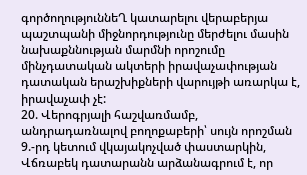գործողություննեՂ կատարելու վերաբերյա պաշտպանի միջնորդությունը մերժելու մասին նախաքննության մարմնի որոշումը մինչդատական ակտերի իրավաչափության դատական երաշխիքների վարույթի առարկա է, իրավաչափ չէ:
20. Վերոգրյալի հաշվառմամբ, անդրադառնալով բողոքաբերի՝ սույն որոշման 9.-րդ կետում վկայակոչված փաստարկին, Վճռաբեկ դատարանն արձանագրում է, որ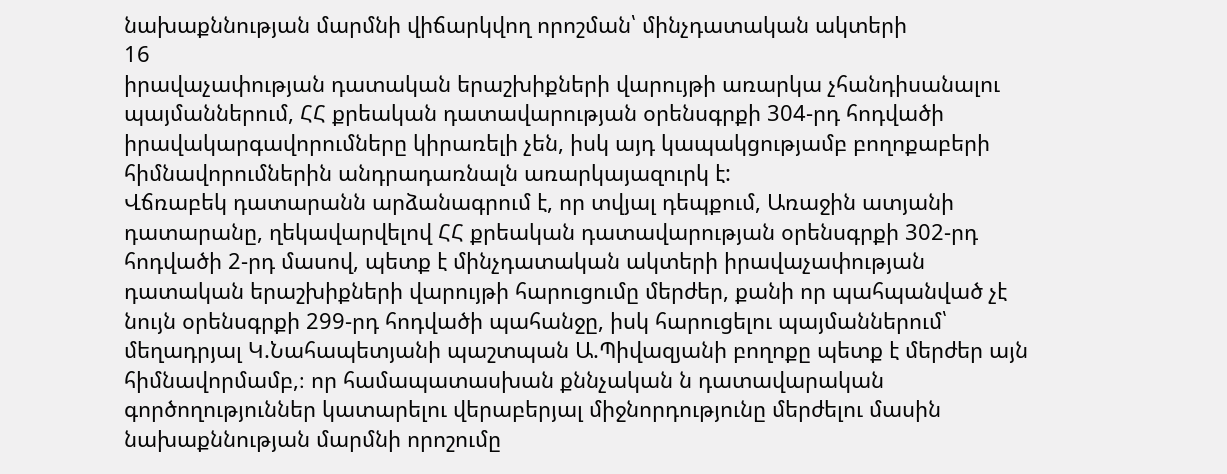նախաքննության մարմնի վիճարկվող որոշման՝ մինչդատական ակտերի
16
իրավաչափության դատական երաշխիքների վարույթի առարկա չհանդիսանալու պայմաններում, ՀՀ քրեական դատավարության օրենսգրքի 304-րդ հոդվածի իրավակարգավորումները կիրառելի չեն, իսկ այդ կապակցությամբ բողոքաբերի հիմնավորումներին անդրադառնալն առարկայազուրկ է:
Վճռաբեկ դատարանն արձանագրում է, որ տվյալ դեպքում, Առաջին ատյանի դատարանը, ղեկավարվելով ՀՀ քրեական դատավարության օրենսգրքի 302-րդ հոդվածի 2-րդ մասով, պետք է մինչդատական ակտերի իրավաչափության դատական երաշխիքների վարույթի հարուցումը մերժեր, քանի որ պահպանված չէ նույն օրենսգրքի 299-րդ հոդվածի պահանջը, իսկ հարուցելու պայմաններում՝ մեղադրյալ Կ.Նահապետյանի պաշտպան Ա.Պիվազյանի բողոքը պետք է մերժեր այն հիմնավորմամբ,։ որ համապատասխան քննչական ն դատավարական
գործողություններ կատարելու վերաբերյալ միջնորդությունը մերժելու մասին նախաքննության մարմնի որոշումը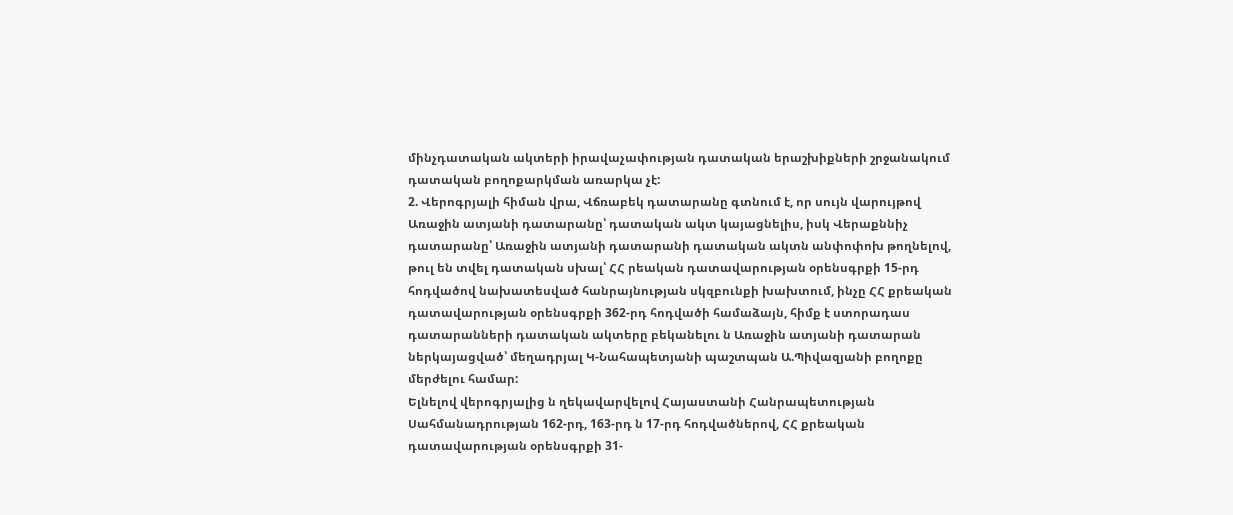մինչդատական ակտերի իրավաչափության դատական երաշխիքների շրջանակում դատական բողոքարկման առարկա չէ:
2. Վերոգրյալի հիման վրա, Վճռաբեկ դատարանը գտնում է, որ սույն վարույթով Առաջին ատյանի դատարանը՝ դատական ակտ կայացնելիս, իսկ Վերաքննիչ դատարանը՝ Առաջին ատյանի դատարանի դատական ակտն անփոփոխ թողնելով, թուլ են տվել դատական սխալ՝ ՀՀ րեական դատավարության օրենսգրքի 15-րդ հոդվածով նախատեսված հանրայնության սկզբունքի խախտում, ինչը ՀՀ քրեական դատավարության օրենսգրքի 362-րդ հոդվածի համաձայն, հիմք է ստորադաս դատարանների դատական ակտերը բեկանելու ն Առաջին ատյանի դատարան ներկայացված՝ մեղադրյալ Կ-Նահապետյանի պաշտպան Ա.Պիվազյանի բողոքը մերժելու համար:
Ելնելով վերոգրյալից ն ղեկավարվելով Հայաստանի Հանրապետության Սահմանադրության 162-րդ, 163-րդ ն 17-րդ հոդվածներով, ՀՀ քրեական դատավարության օրենսգրքի 31-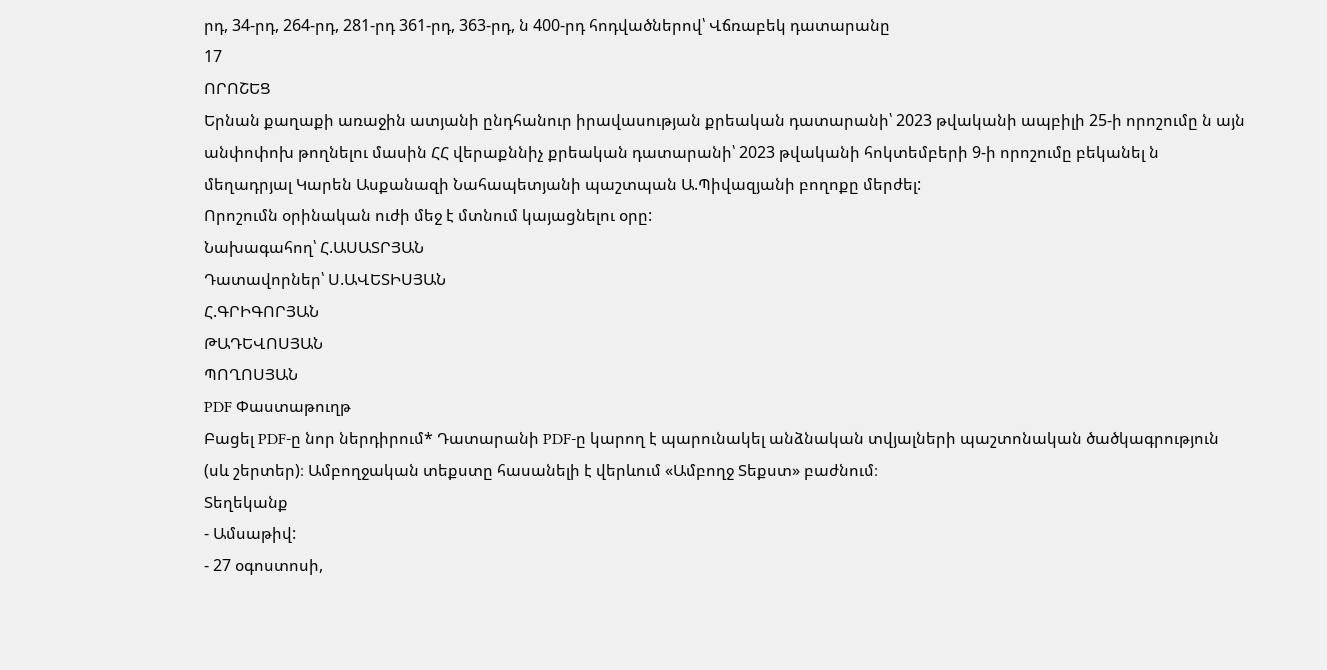րդ, 34-րդ, 264-րդ, 281-րդ 361-րդ, 363-րդ, ն 400-րդ հոդվածներով՝ Վճռաբեկ դատարանը
17
ՈՐՈՇԵՑ
Երնան քաղաքի առաջին ատյանի ընդհանուր իրավասության քրեական դատարանի՝ 2023 թվականի ապբիլի 25-ի որոշումը ն այն անփոփոխ թողնելու մասին ՀՀ վերաքննիչ քրեական դատարանի՝ 2023 թվականի հոկտեմբերի 9-ի որոշումը բեկանել ն մեղադրյալ Կարեն Ասքանազի Նահապետյանի պաշտպան Ա.Պիվազյանի բողոքը մերժել:
Որոշումն օրինական ուժի մեջ է մտնում կայացնելու օրը:
Նախագահող՝ Հ.ԱՍԱՏՐՅԱՆ
Դատավորներ՝ Ս.ԱՎԵՏԻՍՅԱՆ
Հ.ԳՐԻԳՈՐՅԱՆ
ԹԱԴԵՎՈՍՅԱՆ
ՊՈՂՈՍՅԱՆ
PDF Փաստաթուղթ
Բացել PDF-ը նոր ներդիրում* Դատարանի PDF-ը կարող է պարունակել անձնական տվյալների պաշտոնական ծածկագրություն (սև շերտեր)։ Ամբողջական տեքստը հասանելի է վերևում «Ամբողջ Տեքստ» բաժնում։
Տեղեկանք
- Ամսաթիվ:
- 27 օգոստոսի,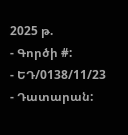2025 թ.
- Գործի #:
- ԵԴ/0138/11/23
- Դատարան: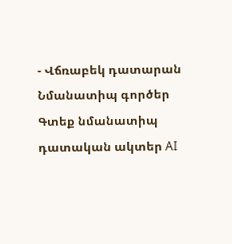- Վճռաբեկ դատարան
Նմանատիպ գործեր
Գտեք նմանատիպ դատական ակտեր AI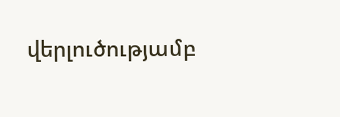վերլուծությամբ